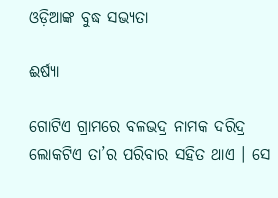ଓଡ଼ିଆଙ୍କ ବୁଦ୍ଧ ସଭ୍ୟତା

ଈର୍ଷ୍ୟା

ଗୋଟିଏ ଗ୍ରାମରେ ବଳଭଦ୍ର ନାମକ ଦରିଦ୍ର ଲୋକଟିଏ ତା’ର ପରିବାର ସହିତ ଥାଏ । ସେ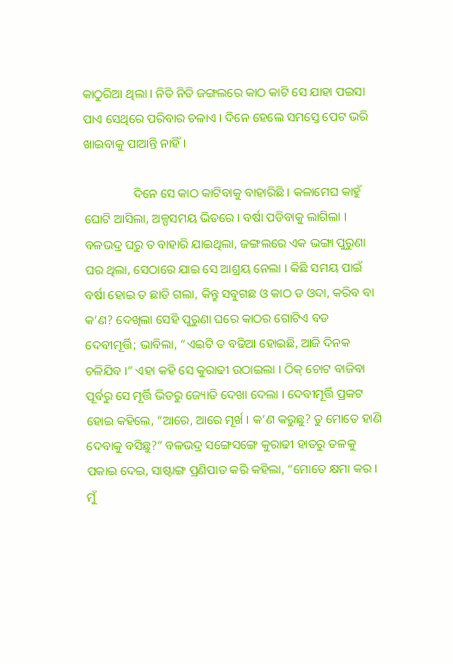କାଠୁରିଆ ଥିଲା । ନିତି ନିତି ଜଙ୍ଗଲରେ କାଠ କାଟି ସେ ଯାହା ପଇସା ପାଏ ସେଥିରେ ପରିବାର ଚଳାଏ । ଦିନେ ହେଲେ ସମସ୍ତେ ପେଟ ଭରି ଖାଇବାକୁ ପାଆନ୍ତି ନାହିଁ ।

                ଦିନେ ସେ କାଠ କାଟିବାକୁ ବାହାରିଛି । କଳାମେଘ କାହୁଁ ଘୋଟି ଆସିଲା, ଅଳ୍ପସମୟ ଭିତରେ । ବର୍ଷା ପଡିବାକୁ ଲାଗିଲା । ବଳଭଦ୍ର ଘରୁ ତ ବାହାରି ଯାଇଥିଲା, ଜଙ୍ଗଲରେ ଏକ ଭଙ୍ଗା ପୁରୁଣା ଘର ଥିଲା, ସେଠାରେ ଯାଇ ସେ ଆଶ୍ରୟ ନେଲା । କିଛି ସମୟ ପାଇଁ ବର୍ଷା ହୋଇ ତ ଛାଡି ଗଲା, କିନ୍ତୁ ସବୁଗଛ ଓ କାଠ ତ ଓଦା, କରିବ ବା କ’ଣ? ଦେଖିଲା ସେହି ପୁରୁଣା ଘରେ କାଠର ଗୋଟିଏ ବଡ ଦେବୀମୂର୍ତ୍ତି; ଭାବିଲା, “ଏଇଟି ତ ବଢିଆ ହୋଇଛି, ଆଜି ଦିନକ ଚଳିଯିବ ।” ଏହା କହି ସେ କୁରାଢୀ ଉଠାଇଲା । ଠିକ୍ ଚୋଟ ବାଜିବା ପୂର୍ବରୁ ସେ ମୂର୍ତ୍ତି ଭିତରୁ ଜ୍ୟୋତି ଦେଖା ଦେଲା । ଦେବୀମୂର୍ତ୍ତି ପ୍ରକଟ ହୋଇ କହିଲେ, “ଆରେ, ଆରେ ମୂର୍ଖ । କ’ଣ କରୁଛୁ? ତୁ ମୋତେ ହାଣି ଦେବାକୁ ବସିଛୁ?” ବଳଭଦ୍ର ସଙ୍ଗେସଙ୍ଗେ କୁରାଢୀ ହାତରୁ ତଳକୁ ପକାଇ ଦେଇ, ସାଷ୍ଟାଙ୍ଗ ପ୍ରଣିପାତ କରି କହିଲା, “ମୋତେ କ୍ଷମା କର । ମୁଁ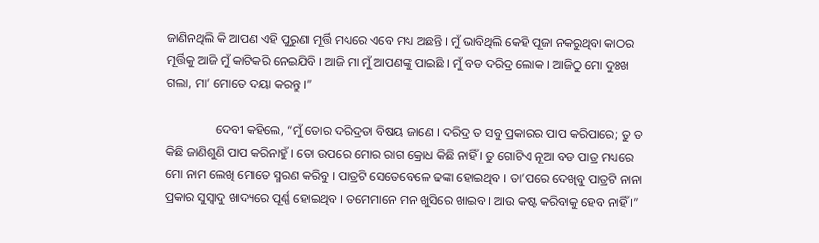ଜାଣିନଥିଲି କି ଆପଣ ଏହି ପୁରୁଣା ମୂର୍ତ୍ତି ମଧ୍ୟରେ ଏବେ ମଧ୍ୟ ଅଛନ୍ତି । ମୁଁ ଭାବିଥିଲି କେହି ପୂଜା ନକରୁଥିବା କାଠର ମୂର୍ତ୍ତିକୁ ଆଜି ମୁଁ କାଟିକରି ନେଇଯିବି । ଆଜି ମା ମୁଁ ଆପଣଙ୍କୁ ପାଇଛି । ମୁଁ ବଡ ଦରିଦ୍ର ଲୋକ । ଆଜିଠୁ ମୋ ଦୁଃଖ ଗଲା, ମା’ ମୋତେ ଦୟା କରନ୍ତୁ ।”

                ଦେବୀ କହିଲେ, “ମୁଁ ତୋର ଦରିଦ୍ରତା ବିଷୟ ଜାଣେ । ଦରିଦ୍ର ତ ସବୁ ପ୍ରକାରର ପାପ କରିପାରେ; ତୁ ତ କିଛି ଜାଣିଶୁଣି ପାପ କରିନାହୁଁ । ତୋ ଉପରେ ମୋର ରାଗ କ୍ରୋଧ କିଛି ନାହିଁ । ତୁ ଗୋଟିଏ ନୂଆ ବଡ ପାତ୍ର ମଧ୍ୟରେ ମୋ ନାମ ଲେଖି ମୋତେ ସ୍ମରଣ କରିବୁ । ପାତ୍ରଟି ସେତେବେଳେ ଢଙ୍କା ହୋଇଥିବ । ତା’ପରେ ଦେଖିବୁ ପାତ୍ରଟି ନାନା ପ୍ରକାର ସୁସ୍ୱାଦୁ ଖାଦ୍ୟରେ ପୂର୍ଣ୍ଣ ହୋଇଥିବ । ତମେମାନେ ମନ ଖୁସିରେ ଖାଇବ । ଆଉ କଷ୍ଟ କରିବାକୁ ହେବ ନାହିଁ ।”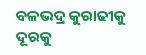ବଳଭଦ୍ର କୁରାଢୀକୁ ଦୂରକୁ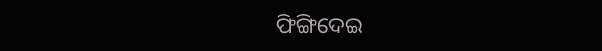ଫିଙ୍ଗିଦେଇ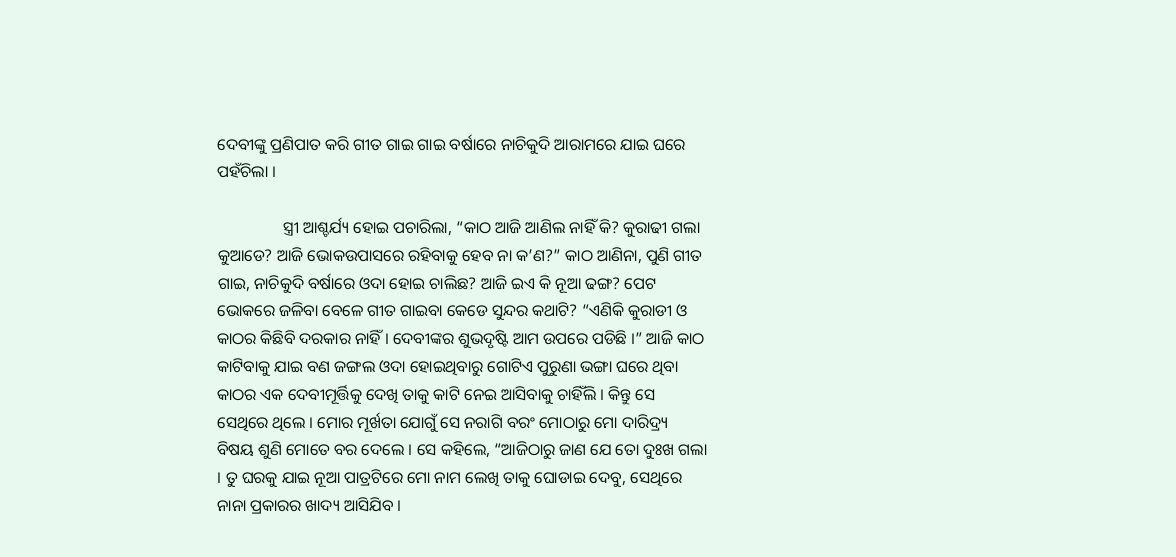ଦେବୀଙ୍କୁ ପ୍ରଣିପାତ କରି ଗୀତ ଗାଇ ଗାଇ ବର୍ଷାରେ ନାଚିକୁଦି ଆରାମରେ ଯାଇ ଘରେ ପହଁଚିଲା ।

                ସ୍ତ୍ରୀ ଆଶ୍ଚର୍ଯ୍ୟ ହୋଇ ପଚାରିଲା, “କାଠ ଆଜି ଆଣିଲ ନାହିଁ କି? କୁରାଢୀ ଗଲା କୁଆଡେ? ଆଜି ଭୋକଉପାସରେ ରହିବାକୁ ହେବ ନା କ’ଣ?” କାଠ ଆଣିନା, ପୁଣି ଗୀତ ଗାଇ, ନାଚିକୁଦି ବର୍ଷାରେ ଓଦା ହୋଇ ଚାଲିଛ? ଆଜି ଇଏ କି ନୂଆ ଢଙ୍ଗ? ପେଟ ଭୋକରେ ଜଳିବା ବେଳେ ଗୀତ ଗାଇବା କେଡେ ସୁନ୍ଦର କଥାଟି? “ଏଣିକି କୁରାଡୀ ଓ କାଠର କିଛିବି ଦରକାର ନାହିଁ । ଦେବୀଙ୍କର ଶୁଭଦୃଷ୍ଟି ଆମ ଉପରେ ପଡିଛି ।” ଆଜି କାଠ କାଟିବାକୁ ଯାଇ ବଣ ଜଙ୍ଗଲ ଓଦା ହୋଇଥିବାରୁ ଗୋଟିଏ ପୁରୁଣା ଭଙ୍ଗା ଘରେ ଥିବା କାଠର ଏକ ଦେବୀମୂର୍ତ୍ତିକୁ ଦେଖି ତାକୁ କାଟି ନେଇ ଆସିବାକୁ ଚାହିଁଲି । କିନ୍ତୁ ସେ ସେଥିରେ ଥିଲେ । ମୋର ମୂର୍ଖତା ଯୋଗୁଁ ସେ ନରାଗି ବରଂ ମୋଠାରୁ ମୋ ଦାରିଦ୍ର୍ୟ ବିଷୟ ଶୁଣି ମୋତେ ବର ଦେଲେ । ସେ କହିଲେ, “ଆଜିଠାରୁ ଜାଣ ଯେ ତୋ ଦୁଃଖ ଗଲା । ତୁ ଘରକୁ ଯାଇ ନୂଆ ପାତ୍ରଟିରେ ମୋ ନାମ ଲେଖି ତାକୁ ଘୋଡାଇ ଦେବୁ, ସେଥିରେ ନାନା ପ୍ରକାରର ଖାଦ୍ୟ ଆସିଯିବ ।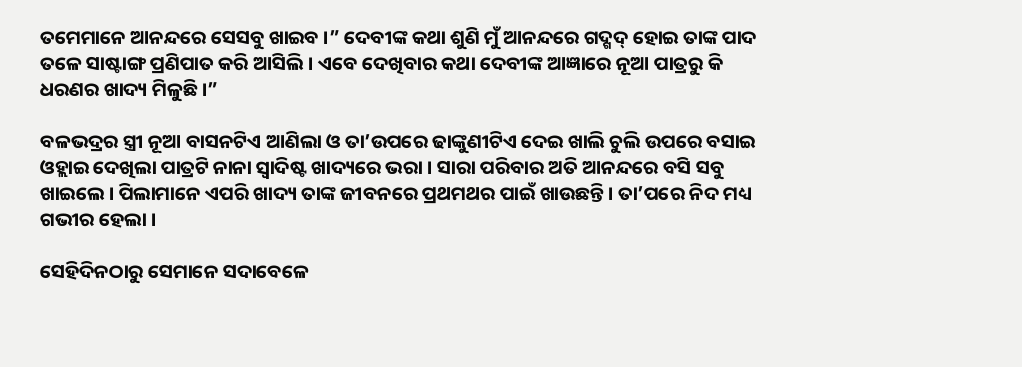ତମେମାନେ ଆନନ୍ଦରେ ସେସବୁ ଖାଇବ ।” ଦେବୀଙ୍କ କଥା ଶୁଣି ମୁଁ ଆନନ୍ଦରେ ଗଦ୍ଗଦ୍ ହୋଇ ତାଙ୍କ ପାଦ ତଳେ ସାଷ୍ଟାଙ୍ଗ ପ୍ରଣିପାତ କରି ଆସିଲି । ଏବେ ଦେଖିବାର କଥା ଦେବୀଙ୍କ ଆଜ୍ଞାରେ ନୂଆ ପାତ୍ରରୁ କି ଧରଣର ଖାଦ୍ୟ ମିଳୁଛି ।”

ବଳଭଦ୍ରର ସ୍ତ୍ରୀ ନୂଆ ବାସନଟିଏ ଆଣିଲା ଓ ତା’ଉପରେ ଢାଙ୍କୁଣୀଟିଏ ଦେଇ ଖାଲି ଚୁଲି ଉପରେ ବସାଇ ଓହ୍ଲାଇ ଦେଖିଲା ପାତ୍ରଟି ନାନା ସ୍ୱାଦିଷ୍ଟ ଖାଦ୍ୟରେ ଭରା । ସାରା ପରିବାର ଅତି ଆନନ୍ଦରେ ବସି ସବୁ ଖାଇଲେ । ପିଲାମାନେ ଏପରି ଖାଦ୍ୟ ତାଙ୍କ ଜୀବନରେ ପ୍ରଥମଥର ପାଇଁ ଖାଉଛନ୍ତି । ତା’ପରେ ନିଦ ମଧ୍ୟ ଗଭୀର ହେଲା ।

ସେହିଦିନଠାରୁ ସେମାନେ ସଦାବେଳେ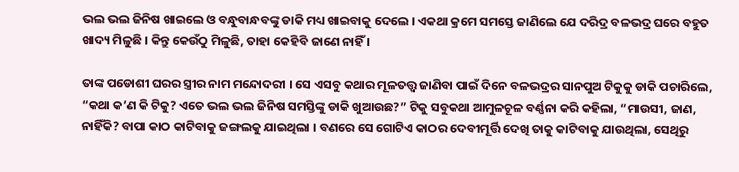ଭଲ ଭଲ ଜିନିଷ ଖାଇଲେ ଓ ବନ୍ଧୁବାନ୍ଧବଙ୍କୁ ଡାକି ମଧ୍ୟ ଖାଇବାକୁ ଦେଲେ । ଏକଥା କ୍ରମେ ସମସ୍ତେ ଜାଣିଲେ ଯେ ଦରିଦ୍ର ବଳଭଦ୍ର ଘରେ ବହୁତ ଖାଦ୍ୟ ମିଳୁଛି । କିନ୍ତୁ କେଉଁଠୁ ମିଳୁଛି, ତାହା କେହିବି ଜାଣେ ନାହିଁ ।

ତାଙ୍କ ପଡୋଶୀ ଘରର ସ୍ତ୍ରୀର ନାମ ମନ୍ଦୋଦରୀ । ସେ ଏସବୁ କଥାର ମୂଳତତ୍ତ୍ୱ ଜାଣିବା ପାଇଁ ଦିନେ ବଳଭଦ୍ରର ସାନପୁଅ ଟିକୁକୁ ଡାକି ପଚାରିଲେ, “କଥା କ’ଣ କି ଟିକୁ? ଏତେ ଭଲ ଭଲ ଜିନିଷ ସମସ୍ତିଙ୍କୁ ଡାକି ଖୁଆଉଛ?” ଟିକୁ ସବୁକଥା ଆମୁଳଚୂଳ ବର୍ଣ୍ଣନା କରି କହିଲା, “ମାଉସୀ, ଜାଣ, ନାହିଁକି? ବାପା କାଠ କାଟିବାକୁ ଜଙ୍ଗଲକୁ ଯାଇଥିଲା । ବଣରେ ସେ ଗୋଟିଏ କାଠର ଦେବୀମୂର୍ତ୍ତି ଦେଖି ତାକୁ କାଟିବାକୁ ଯାଉଥିଲା, ସେଥିରୁ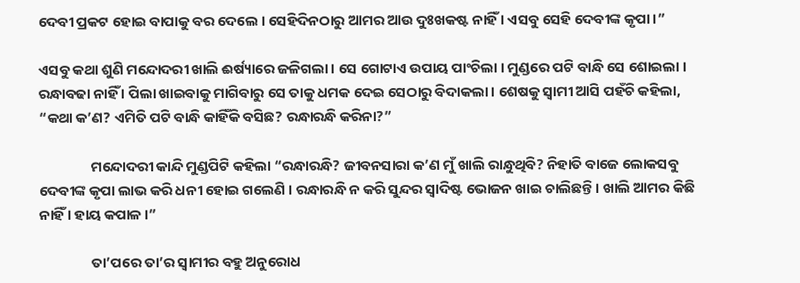ଦେବୀ ପ୍ରକଟ ହୋଇ ବାପାକୁ ବର ଦେଲେ । ସେହିଦିନଠାରୁ ଆମର ଆଉ ଦୁଃଖକଷ୍ଟ ନାହିଁ । ଏସବୁ ସେହି ଦେବୀଙ୍କ କୃପା ।”

ଏସବୁ କଥା ଶୁଣି ମନ୍ଦୋଦରୀ ଖାଲି ଈର୍ଷ୍ୟାରେ ଜଳିଗଲା । ସେ ଗୋଟାଏ ଉପାୟ ପାଂଚିଲା । ମୁଣ୍ଡରେ ପଟି ବାନ୍ଧି ସେ ଶୋଇଲା । ରନ୍ଧାବଢା ନାହିଁ । ପିଲା ଖାଇବାକୁ ମାଗିବାରୁ ସେ ତାକୁ ଧମକ ଦେଇ ସେଠାରୁ ବିଦାକଲା । ଶେଷକୁ ସ୍ୱାମୀ ଆସି ପହଁଚି କହିଲା, “କଥା କ’ଣ? ଏମିତି ପଟି ବାନ୍ଧି କାହିଁକି ବସିଛ? ରନ୍ଧାରନ୍ଧି କରିନା?”

                ମନ୍ଦୋଦରୀ କାନ୍ଦି ମୁଣ୍ଡପିଟି କହିଲା “ରନ୍ଧାରନ୍ଧି? ଜୀବନସାରା କ’ଣ ମୁଁ ଖାଲି ରାନ୍ଧୁଥିବି? ନିହାତି ବାଜେ ଲୋକସବୁ ଦେବୀଙ୍କ କୃପା ଲାଭ କରି ଧନୀ ହୋଇ ଗଲେଣି । ରନ୍ଧାରନ୍ଧି ନ କରି ସୁନ୍ଦର ସ୍ୱାଦିଷ୍ଟ ଭୋଜନ ଖାଇ ଚାଲିଛନ୍ତି । ଖାଲି ଆମର କିଛି ନାହିଁ । ହାୟ କପାଳ ।”

                ତା’ପରେ ତା’ର ସ୍ୱାମୀର ବହୁ ଅନୁରୋଧ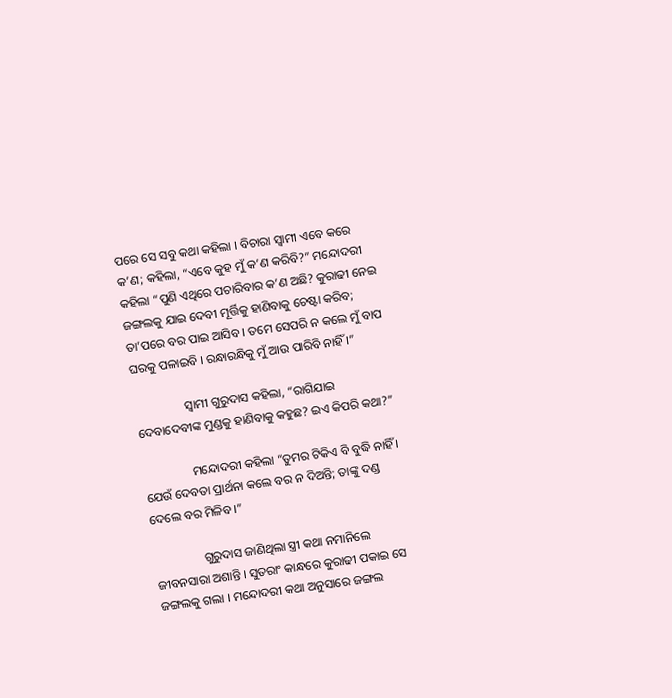ପରେ ସେ ସବୁ କଥା କହିଲା । ବିଚାରା ସ୍ୱାମୀ ଏବେ କରେ କ’ଣ; କହିଲା, “ଏବେ କୁହ ମୁଁ କ’ଣ କରିବି?” ମନ୍ଦୋଦରୀ କହିଲା “ପୁଣି ଏଥିରେ ପଚାରିବାର କ’ଣ ଅଛି? କୁରାଢୀ ନେଇ ଜଙ୍ଗଲକୁ ଯାଇ ଦେବୀ ମୂର୍ତ୍ତିକୁ ହାଣିବାକୁ ଚେଷ୍ଟା କରିବ; ତା’ପରେ ବର ପାଇ ଆସିବ । ତମେ ସେପରି ନ କଲେ ମୁଁ ବାପ ଘରକୁ ପଳାଇବି । ରନ୍ଧାରନ୍ଧିକୁ ମୁଁ ଆଉ ପାରିବି ନାହିଁ ।”

                ସ୍ୱାମୀ ଗୁରୁଦାସ କହିଲା, “ରାଗିଯାଇ ଦେବାଦେବୀଙ୍କ ମୁଣ୍ଡକୁ ହାଣିବାକୁ କହୁଛ? ଇଏ କିପରି କଥା?”

                ମନ୍ଦୋଦରୀ କହିଲା “ତୁମର ଟିକିଏ ବି ବୁଦ୍ଧି ନାହିଁ । ଯେଉଁ ଦେବତା ପ୍ରାର୍ଥନା କଲେ ବର ନ ଦିଅନ୍ତି; ତାଙ୍କୁ ଦଣ୍ଡ ଦେଲେ ବର ମିଳିବ ।”

                ଗୁରୁଦାସ ଜାଣିଥିଲା ସ୍ତ୍ରୀ କଥା ନମାନିଲେ ଜୀବନସାରା ଅଶାନ୍ତି । ସୁତରାଂ କାନ୍ଧରେ କୁରାଢୀ ପକାଇ ସେ ଜଙ୍ଗଲକୁ ଗଲା । ମନ୍ଦୋଦରୀ କଥା ଅନୁସାରେ ଜଙ୍ଗଲ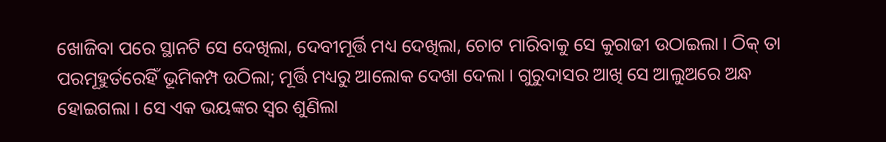ଖୋଜିବା ପରେ ସ୍ଥାନଟି ସେ ଦେଖିଲା, ଦେବୀମୂର୍ତ୍ତି ମଧ୍ୟ ଦେଖିଲା, ଚୋଟ ମାରିବାକୁ ସେ କୁରାଢୀ ଉଠାଇଲା । ଠିକ୍ ତା ପରମୂହୁର୍ତରେହିଁ ଭୂମିକମ୍ପ ଉଠିଲା; ମୂର୍ତ୍ତି ମଧ୍ୟରୁ ଆଲୋକ ଦେଖା ଦେଲା । ଗୁରୁଦାସର ଆଖି ସେ ଆଲୁଅରେ ଅନ୍ଧ ହୋଇଗଲା । ସେ ଏକ ଭୟଙ୍କର ସ୍ୱର ଶୁଣିଲା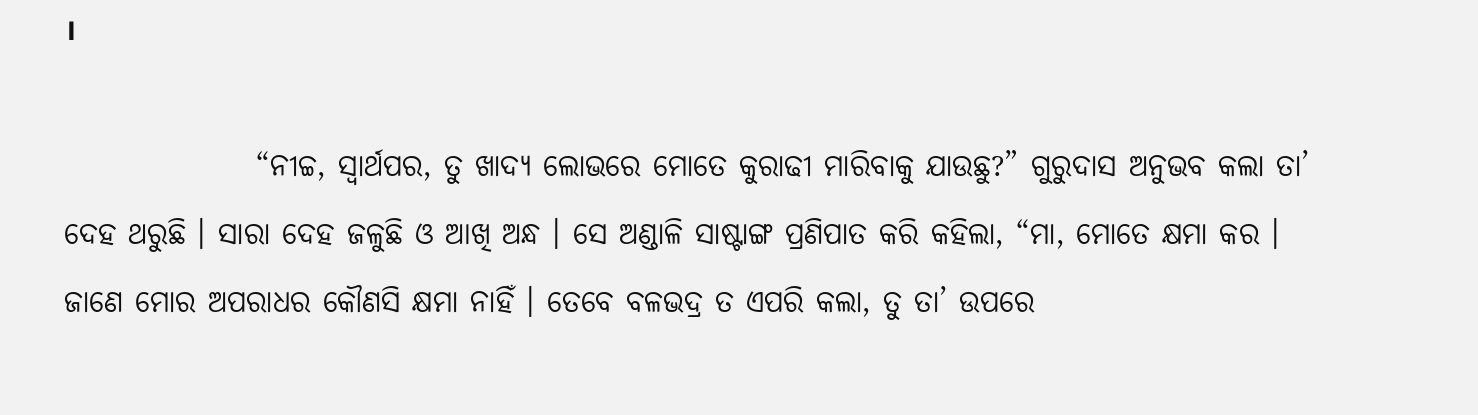।

                “ନୀଚ୍ଚ, ସ୍ୱାର୍ଥପର, ତୁ ଖାଦ୍ୟ ଲୋଭରେ ମୋତେ କୁରାଢୀ ମାରିବାକୁ ଯାଉଛୁ?” ଗୁରୁଦାସ ଅନୁଭବ କଲା ତା’ ଦେହ ଥରୁଛି । ସାରା ଦେହ ଜଳୁଛି ଓ ଆଖି ଅନ୍ଧ । ସେ ଅଣ୍ଡାଳି ସାଷ୍ଟାଙ୍ଗ ପ୍ରଣିପାତ କରି କହିଲା, “ମା, ମୋତେ କ୍ଷମା କର । ଜାଣେ ମୋର ଅପରାଧର କୌଣସି କ୍ଷମା ନାହିଁ । ତେବେ ବଳଭଦ୍ର ତ ଏପରି କଲା, ତୁ ତା’ ଉପରେ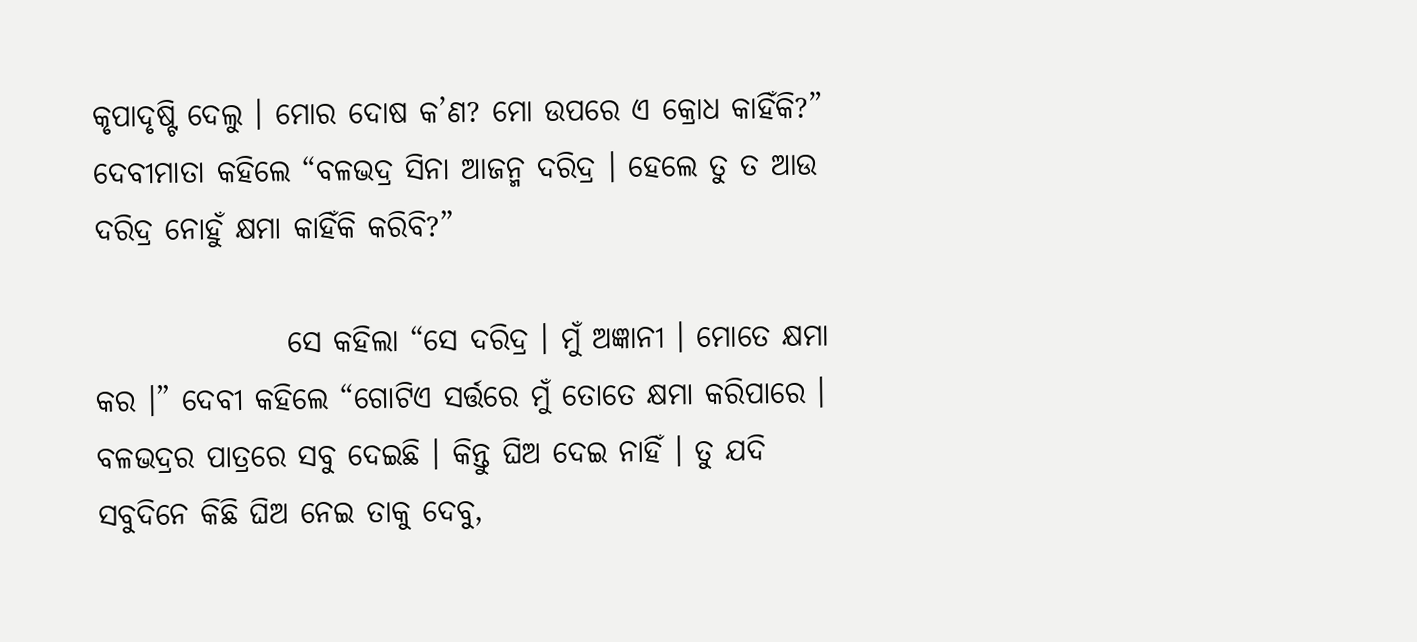କୃପାଦୃଷ୍ଟି ଦେଲୁ । ମୋର ଦୋଷ କ’ଣ? ମୋ ଉପରେ ଏ କ୍ରୋଧ କାହିଁକି?” ଦେବୀମାତା କହିଲେ “ବଳଭଦ୍ର ସିନା ଆଜନ୍ମ ଦରିଦ୍ର । ହେଲେ ତୁ ତ ଆଉ ଦରିଦ୍ର ନୋହୁଁ କ୍ଷମା କାହିଁକି କରିବି?”

                ସେ କହିଲା “ସେ ଦରିଦ୍ର । ମୁଁ ଅଜ୍ଞାନୀ । ମୋତେ କ୍ଷମା କର ।” ଦେବୀ କହିଲେ “ଗୋଟିଏ ସର୍ତ୍ତରେ ମୁଁ ତୋତେ କ୍ଷମା କରିପାରେ । ବଳଭଦ୍ରର ପାତ୍ରରେ ସବୁ ଦେଇଛି । କିନ୍ତୁ ଘିଅ ଦେଇ ନାହିଁ । ତୁ ଯଦି ସବୁଦିନେ କିଛି ଘିଅ ନେଇ ତାକୁ ଦେବୁ,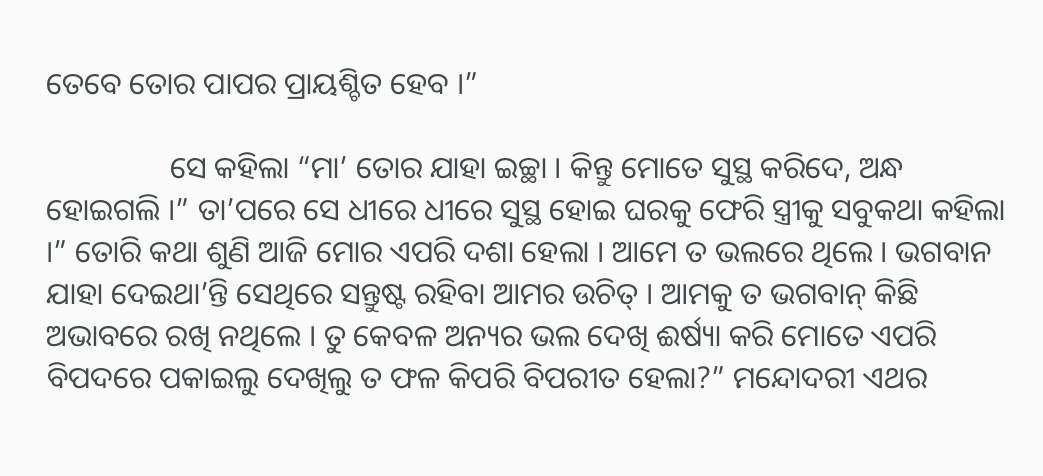ତେବେ ତୋର ପାପର ପ୍ରାୟଶ୍ଚିତ ହେବ ।”

                ସେ କହିଲା “ମା’ ତୋର ଯାହା ଇଚ୍ଛା । କିନ୍ତୁ ମୋତେ ସୁସ୍ଥ କରିଦେ, ଅନ୍ଧ ହୋଇଗଲି ।” ତା’ପରେ ସେ ଧୀରେ ଧୀରେ ସୁସ୍ଥ ହୋଇ ଘରକୁ ଫେରି ସ୍ତ୍ରୀକୁ ସବୁକଥା କହିଲା ।” ତୋରି କଥା ଶୁଣି ଆଜି ମୋର ଏପରି ଦଶା ହେଲା । ଆମେ ତ ଭଲରେ ଥିଲେ । ଭଗବାନ ଯାହା ଦେଇଥା’ନ୍ତି ସେଥିରେ ସନ୍ତୁଷ୍ଟ ରହିବା ଆମର ଉଚିତ୍ । ଆମକୁ ତ ଭଗବାନ୍ କିଛି ଅଭାବରେ ରଖି ନଥିଲେ । ତୁ କେବଳ ଅନ୍ୟର ଭଲ ଦେଖି ଈର୍ଷ୍ୟା କରି ମୋତେ ଏପରି ବିପଦରେ ପକାଇଲୁ ଦେଖିଲୁ ତ ଫଳ କିପରି ବିପରୀତ ହେଲା?” ମନ୍ଦୋଦରୀ ଏଥର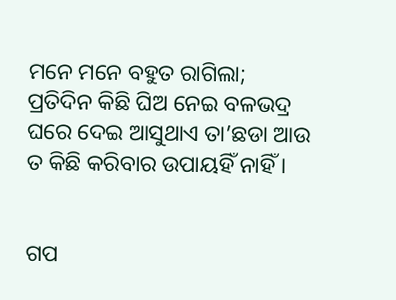ମନେ ମନେ ବହୁତ ରାଗିଲା; ପ୍ରତିଦିନ କିଛି ଘିଅ ନେଇ ବଳଭଦ୍ର ଘରେ ଦେଇ ଆସୁଥାଏ ତା’ଛଡା ଆଉ ତ କିଛି କରିବାର ଉପାୟହିଁ ନାହିଁ ।


ଗପ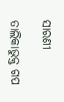ସାରଣୀ

ତାଲିକାଭୁକ୍ତ ଗପ